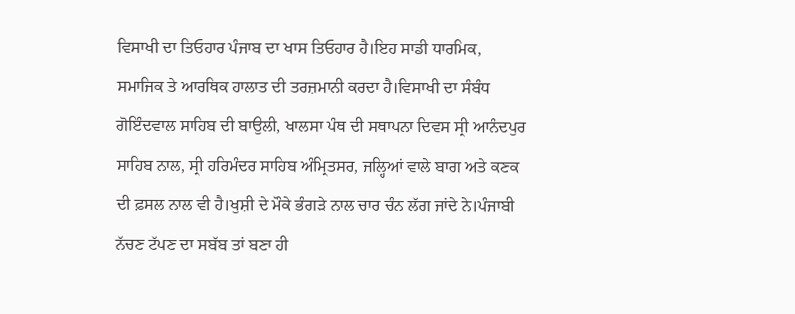ਵਿਸਾਖੀ ਦਾ ਤਿਓਹਾਰ ਪੰਜਾਬ ਦਾ ਖਾਸ ਤਿਓਹਾਰ ਹੈ।ਇਹ ਸਾਡੀ ਧਾਰਮਿਕ, ਸਮਾਜਿਕ ਤੇ ਆਰਥਿਕ ਹਾਲਾਤ ਦੀ ਤਰਜ਼ਮਾਨੀ ਕਰਦਾ ਹੈ।ਵਿਸਾਖੀ ਦਾ ਸੰਬੰਧ ਗੋਇੰਦਵਾਲ ਸਾਹਿਬ ਦੀ ਬਾਉਲੀ, ਖਾਲਸਾ ਪੰਥ ਦੀ ਸਥਾਪਨਾ ਦਿਵਸ ਸ੍ਰੀ ਆਨੰਦਪੁਰ ਸਾਹਿਬ ਨਾਲ, ਸ੍ਰੀ ਹਰਿਮੰਦਰ ਸਾਹਿਬ ਅੰਮ੍ਰਿਤਸਰ, ਜਲ੍ਹਿਆਂ ਵਾਲੇ ਬਾਗ ਅਤੇ ਕਣਕ ਦੀ ਫ਼ਸਲ ਨਾਲ ਵੀ ਹੈ।ਖੁਸ਼ੀ ਦੇ ਮੌਕੇ ਭੰਗੜੇ ਨਾਲ ਚਾਰ ਚੰਨ ਲੱਗ ਜਾਂਦੇ ਨੇ।ਪੰਜਾਬੀ ਨੱਚਣ ਟੱਪਣ ਦਾ ਸਬੱਬ ਤਾਂ ਬਣਾ ਹੀ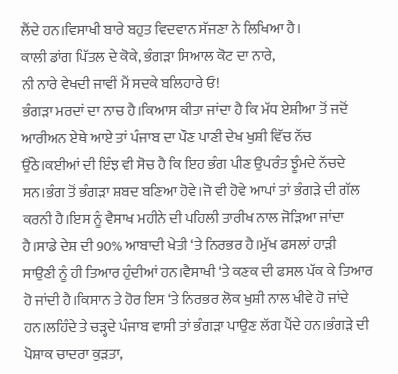ਲੈਂਦੇ ਹਨ।ਵਿਸਾਖੀ ਬਾਰੇ ਬਹੁਤ ਵਿਦਵਾਨ ਸੱਜਣਾ ਨੇ ਲਿਖਿਆ ਹੈ।
ਕਾਲੀ ਡਾਂਗ ਪਿੱਤਲ ਦੇ ਕੋਕੇ, ਭੰਗੜਾ ਸਿਆਲ ਕੋਟ ਦਾ ਨਾਰੇ,
ਨੀ ਨਾਰੇ ਵੇਖਦੀ ਜਾਵੀਂ ਮੈਂ ਸਦਕੇ ਬਲਿਹਾਰੇ ਓ!
ਭੰਗੜਾ ਮਰਦਾਂ ਦਾ ਨਾਚ ਹੈ।ਕਿਆਸ ਕੀਤਾ ਜਾਂਦਾ ਹੈ ਕਿ ਮੱਧ ਏਸ਼ੀਆ ਤੋਂ ਜਦੋਂ ਆਰੀਅਨ ਏਥੇ ਆਏ ਤਾਂ ਪੰਜਾਬ ਦਾ ਪੌਣ ਪਾਣੀ ਦੇਖ ਖੁਸ਼ੀ ਵਿੱਚ ਨੱਚ ਉੱਠੇ।ਕਈਆਂ ਦੀ ਇੰਝ ਵੀ ਸੋਚ ਹੈ ਕਿ ਇਹ ਭੰਗ ਪੀਣ ਉਪਰੰਤ ਝੂੰਮਦੇ ਨੱਚਦੇ ਸਨ।ਭੰਗ ਤੋਂ ਭੰਗੜਾ ਸ਼ਬਦ ਬਣਿਆ ਹੋਵੇ।ਜੋ ਵੀ ਹੋਵੇ ਆਪਾਂ ਤਾਂ ਭੰਗੜੇ ਦੀ ਗੱਲ ਕਰਨੀ ਹੈ।ਇਸ ਨੂੰ ਵੈਸਾਖ ਮਹੀਨੇ ਦੀ ਪਹਿਲੀ ਤਾਰੀਖ ਨਾਲ ਜੋੜਿਆ ਜਾਂਦਾ ਹੈ।ਸਾਡੇ ਦੇਸ਼ ਦੀ 90% ਆਬਾਦੀ ਖੇਤੀ ‘ਤੇ ਨਿਰਭਰ ਹੈ।ਮੁੱਖ ਫਸਲਾਂ ਹਾੜੀ ਸਾਉਣੀ ਨੂੰ ਹੀ ਤਿਆਰ ਹੁੰਦੀਆਂ ਹਨ।ਵੈਸਾਖੀ ‘ਤੇ ਕਣਕ ਦੀ ਫਸਲ ਪੱਕ ਕੇ ਤਿਆਰ ਹੋ ਜਾਂਦੀ ਹੈ।ਕਿਸਾਨ ਤੇ ਹੋਰ ਇਸ ‘ਤੇ ਨਿਰਭਰ ਲੋਕ ਖੁਸ਼ੀ ਨਾਲ ਖੀਵੇ ਹੋ ਜਾਂਦੇ ਹਨ।ਲਹਿੰਦੇ ਤੇ ਚੜ੍ਹਦੇ ਪੰਜਾਬ ਵਾਸੀ ਤਾਂ ਭੰਗੜਾ ਪਾਉਣ ਲੱਗ ਪੈਂਦੇ ਹਨ।ਭੰਗੜੇ ਦੀ ਪੋਸ਼ਾਕ ਚਾਦਰਾ ਕੁੜਤਾ,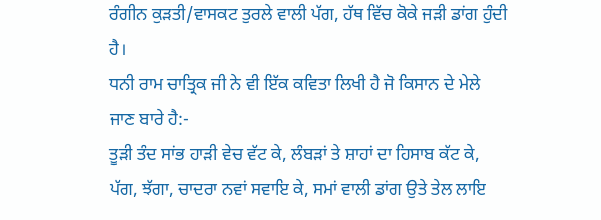ਰੰਗੀਨ ਕੁੜਤੀ/ਵਾਸਕਟ ਤੁਰਲੇ ਵਾਲੀ ਪੱਗ, ਹੱਥ ਵਿੱਚ ਕੋਕੇ ਜੜੀ ਡਾਂਗ ਹੁੰਦੀ ਹੈ।
ਧਨੀ ਰਾਮ ਚਾਤ੍ਰਿਕ ਜੀ ਨੇ ਵੀ ਇੱਕ ਕਵਿਤਾ ਲਿਖੀ ਹੈ ਜੋ ਕਿਸਾਨ ਦੇ ਮੇਲੇ ਜਾਣ ਬਾਰੇ ਹੈ:-
ਤੂੜੀ ਤੰਦ ਸਾਂਭ ਹਾੜੀ ਵੇਚ ਵੱਟ ਕੇ, ਲੰਬੜਾਂ ਤੇ ਸ਼ਾਹਾਂ ਦਾ ਹਿਸਾਬ ਕੱਟ ਕੇ,
ਪੱਗ, ਝੱਗਾ, ਚਾਦਰਾ ਨਵਾਂ ਸਵਾਇ ਕੇ, ਸਮਾਂ ਵਾਲੀ ਡਾਂਗ ਉਤੇ ਤੇਲ ਲਾਇ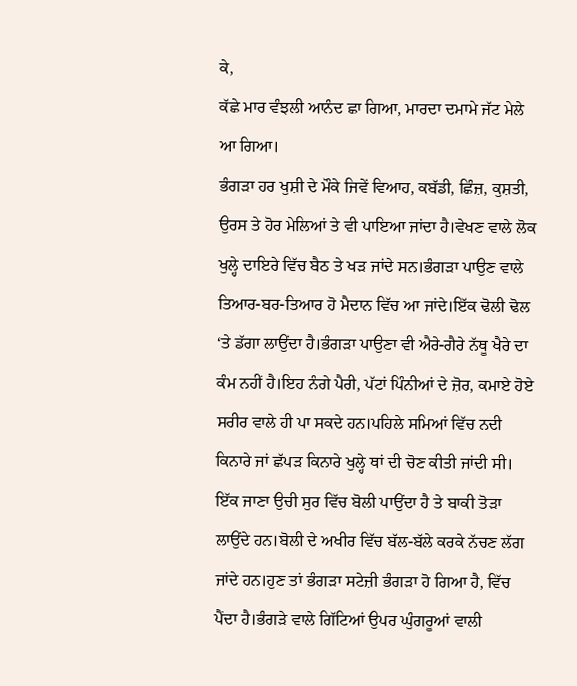ਕੇ,
ਕੱਛੇ ਮਾਰ ਵੰਝਲੀ ਆਨੰਦ ਛਾ ਗਿਆ, ਮਾਰਦਾ ਦਮਾਮੇ ਜੱਟ ਮੇਲੇ ਆ ਗਿਆ।
ਭੰਗੜਾ ਹਰ ਖੁਸ਼ੀ ਦੇ ਮੌਕੇ ਜਿਵੇਂ ਵਿਆਹ, ਕਬੱਡੀ, ਛਿੰਜ਼, ਕੁਸ਼ਤੀ, ਉਰਸ ਤੇ ਹੋਰ ਮੇਲਿਆਂ ਤੇ ਵੀ ਪਾਇਆ ਜਾਂਦਾ ਹੈ।ਵੇਖਣ ਵਾਲੇ ਲੋਕ ਖੁਲ੍ਹੇ ਦਾਇਰੇ ਵਿੱਚ ਬੈਠ ਤੇ ਖੜ ਜਾਂਦੇ ਸਨ।ਭੰਗੜਾ ਪਾਉਣ ਵਾਲੇ ਤਿਆਰ-ਬਰ-ਤਿਆਰ ਹੋ ਮੈਦਾਨ ਵਿੱਚ ਆ ਜਾਂਦੇ।ਇੱਕ ਢੋਲੀ ਢੋਲ ‘ਤੇ ਡੱਗਾ ਲਾਉਂਦਾ ਹੈ।ਭੰਗੜਾ ਪਾਉਣਾ ਵੀ ਐਰੇ-ਗੈਰੇ ਨੱਥੂ ਖੈਰੇ ਦਾ ਕੰਮ ਨਹੀਂ ਹੈ।ਇਹ ਨੰਗੇ ਪੈਰੀ, ਪੱਟਾਂ ਪਿੰਨੀਆਂ ਦੇ ਜ਼ੋਰ, ਕਮਾਏ ਹੋਏ ਸਰੀਰ ਵਾਲੇ ਹੀ ਪਾ ਸਕਦੇ ਹਨ।ਪਹਿਲੇ ਸਮਿਆਂ ਵਿੱਚ ਨਦੀ ਕਿਨਾਰੇ ਜਾਂ ਛੱਪੜ ਕਿਨਾਰੇ ਖੁਲ੍ਹੇ ਥਾਂ ਦੀ ਚੋਣ ਕੀਤੀ ਜਾਂਦੀ ਸੀ।
ਇੱਕ ਜਾਣਾ ਉਚੀ ਸੁਰ ਵਿੱਚ ਬੋਲੀ ਪਾਉਂਦਾ ਹੈ ਤੇ ਬਾਕੀ ਤੋੜਾ ਲਾਉਂਦੇ ਹਨ।ਬੋਲੀ ਦੇ ਅਖੀਰ ਵਿੱਚ ਬੱਲ-ਬੱਲੇ ਕਰਕੇ ਨੱਚਣ ਲੱਗ ਜਾਂਦੇ ਹਨ।ਹੁਣ ਤਾਂ ਭੰਗੜਾ ਸਟੇਜ਼ੀ ਭੰਗੜਾ ਹੋ ਗਿਆ ਹੈ, ਵਿੱਚ ਪੈਂਦਾ ਹੈ।ਭੰਗੜੇ ਵਾਲੇ ਗਿੱਟਿਆਂ ਉਪਰ ਘੁੰਗਰੂਆਂ ਵਾਲੀ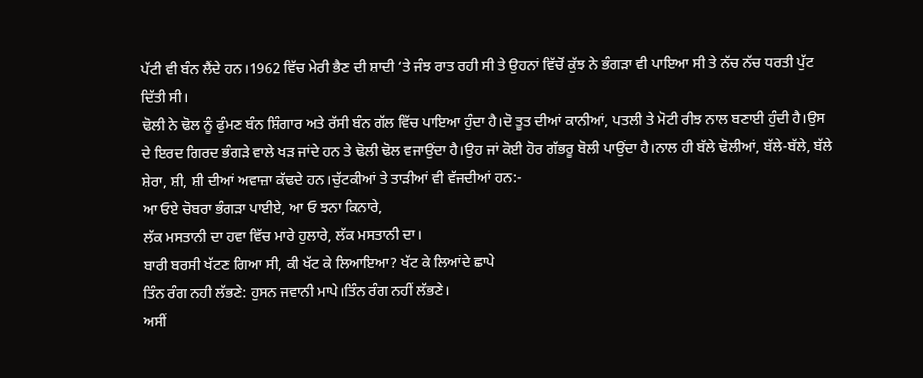ਪੱਟੀ ਵੀ ਬੰਨ ਲੈਂਦੇ ਹਨ।1962 ਵਿੱਚ ਮੇਰੀ ਭੈਣ ਦੀ ਸ਼ਾਦੀ ‘ਤੇ ਜੰਝ ਰਾਤ ਰਹੀ ਸੀ ਤੇ ਉਹਨਾਂ ਵਿੱਚੋਂ ਕੁੱਝ ਨੇ ਭੰਗੜਾ ਵੀ ਪਾਇਆ ਸੀ ਤੇ ਨੱਚ ਨੱਚ ਧਰਤੀ ਪੁੱਟ ਦਿੱਤੀ ਸੀ।
ਢੋਲੀ ਨੇ ਢੋਲ ਨੂੰ ਫੁੰਮਣ ਬੰਨ ਸ਼ਿੰਗਾਰ ਅਤੇ ਰੱਸੀ ਬੰਨ ਗੱਲ ਵਿੱਚ ਪਾਇਆ ਹੁੰਦਾ ਹੈ।ਦੋ ਤੂਤ ਦੀਆਂ ਕਾਨੀਆਂ, ਪਤਲੀ ਤੇ ਮੋਟੀ ਰੀਝ ਨਾਲ ਬਣਾਈ ਹੁੰਦੀ ਹੈ।ਉਸ ਦੇ ਇਰਦ ਗਿਰਦ ਭੰਗੜੇ ਵਾਲੇ ਖੜ ਜਾਂਦੇ ਹਨ ਤੇ ਢੋਲੀ ਢੋਲ ਵਜਾਉਂਦਾ ਹੈ।ਉਹ ਜਾਂ ਕੋਈ ਹੋਰ ਗੱਭਰੂ ਬੋਲੀ ਪਾਉਂਦਾ ਹੈ।ਨਾਲ ਹੀ ਬੱਲੇ ਢੋਲੀਆਂ, ਬੱਲੇ-ਬੱਲੇ, ਬੱਲੇ ਸ਼ੇਰਾ, ਸ਼ੀ, ਸ਼ੀ ਦੀਆਂ ਅਵਾਜ਼ਾ ਕੱਢਦੇ ਹਨ।ਚੁੱਟਕੀਆਂ ਤੇ ਤਾੜੀਆਂ ਵੀ ਵੱਜਦੀਆਂ ਹਨ:-
ਆ ਓਏ ਚੋਬਰਾ ਭੰਗੜਾ ਪਾਈਏ, ਆ ਓ ਝਨਾ ਕਿਨਾਰੇ,
ਲੱਕ ਮਸਤਾਨੀ ਦਾ ਹਵਾ ਵਿੱਚ ਮਾਰੇ ਹੁਲਾਰੇ, ਲੱਕ ਮਸਤਾਨੀ ਦਾ।
ਬਾਰੀ ਬਰਸੀ ਖੱਟਣ ਗਿਆ ਸੀ, ਕੀ ਖੱਟ ਕੇ ਲਿਆਇਆ? ਖੱਟ ਕੇ ਲਿਆਂਦੇ ਛਾਪੇ
ਤਿੰਨ ਰੰਗ ਨਹੀ ਲੱਭਣੇ: ਹੁਸਨ ਜਵਾਨੀ ਮਾਪੇ।ਤਿੰਨ ਰੰਗ ਨਹੀਂ ਲੱਭਣੇ।
ਅਸੀਂ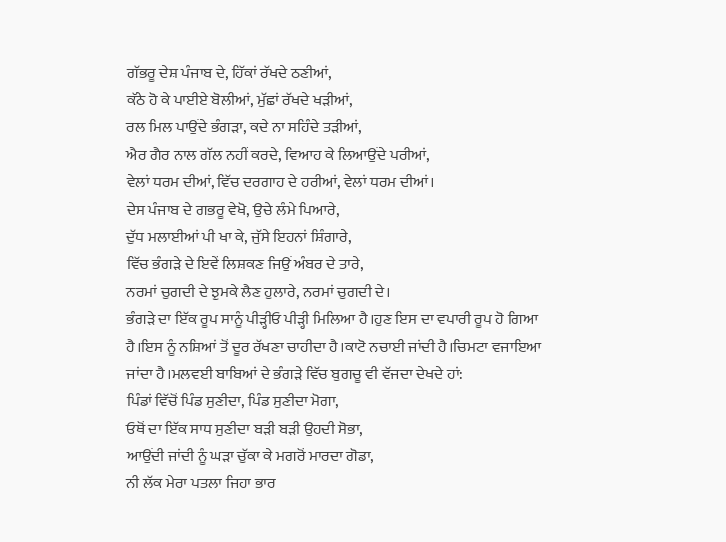ਗੱਭਰੂ ਦੇਸ਼ ਪੰਜਾਬ ਦੇ, ਹਿੱਕਾਂ ਰੱਖਦੇ ਠਣੀਆਂ,
ਕੱਠੇ ਹੋ ਕੇ ਪਾਈਏ ਬੋਲੀਆਂ, ਮੁੱਛਾਂ ਰੱਖਦੇ ਖੜੀਆਂ,
ਰਲ ਮਿਲ ਪਾਉਂਦੇ ਭੰਗੜਾ, ਕਦੇ ਨਾ ਸਹਿੰਦੇ ਤੜੀਆਂ,
ਐਰ ਗੈਰ ਨਾਲ ਗੱਲ ਨਹੀਂ ਕਰਦੇ, ਵਿਆਹ ਕੇ ਲਿਆਉਂਦੇ ਪਰੀਆਂ,
ਵੇਲਾਂ ਧਰਮ ਦੀਆਂ, ਵਿੱਚ ਦਰਗਾਹ ਦੇ ਹਰੀਆਂ, ਵੇਲਾਂ ਧਰਮ ਦੀਆਂ।
ਦੇਸ ਪੰਜਾਬ ਦੇ ਗਭਰੂ ਵੇਖੋ, ਉਚੇ ਲੰਮੇ ਪਿਆਰੇ,
ਦੁੱਧ ਮਲਾਈਆਂ ਪੀ ਖਾ ਕੇ, ਜੁੱਸੇ ਇਹਨਾਂ ਸ਼ਿੰਗਾਰੇ,
ਵਿੱਚ ਭੰਗੜੇ ਦੇ ਇਵੇਂ ਲਿਸ਼ਕਣ ਜਿਉਂ ਅੰਬਰ ਦੇ ਤਾਰੇ,
ਨਰਮਾਂ ਚੁਗਦੀ ਦੇ ਝੁਮਕੇ ਲੈਣ ਹੁਲਾਰੇ, ਨਰਮਾਂ ਚੁਗਦੀ ਦੇ।
ਭੰਗੜੇ ਦਾ ਇੱਕ ਰੂਪ ਸਾਨੂੰ ਪੀੜ੍ਹੀਓ ਪੀੜ੍ਹੀ ਮਿਲਿਆ ਹੈ।ਹੁਣ ਇਸ ਦਾ ਵਪਾਰੀ ਰੂਪ ਹੋ ਗਿਆ ਹੈ।ਇਸ ਨੂੰ ਨਸ਼ਿਆਂ ਤੋਂ ਦੂਰ ਰੱਖਣਾ ਚਾਹੀਦਾ ਹੈ।ਕਾਟੋ ਨਚਾਈ ਜਾਂਦੀ ਹੈ।ਚਿਮਟਾ ਵਜਾਇਆ ਜਾਂਦਾ ਹੈ।ਮਲਵਈ ਬਾਬਿਆਂ ਦੇ ਭੰਗੜੇ ਵਿੱਚ ਬੁਗਚੂ ਵੀ ਵੱਜਦਾ ਦੇਖਦੇ ਹਾਂ:
ਪਿੰਡਾਂ ਵਿੱਚੋਂ ਪਿੰਡ ਸੁਣੀਦਾ, ਪਿੰਡ ਸੁਣੀਦਾ ਮੋਗਾ,
ਓਥੋਂ ਦਾ ਇੱਕ ਸਾਧ ਸੁਣੀਦਾ ਬੜੀ ਬੜੀ ਉਹਦੀ ਸੋਭਾ,
ਆਉਂਦੀ ਜਾਂਦੀ ਨੂੰ ਘੜਾ ਚੁੱਕਾ ਕੇ ਮਗਰੋਂ ਮਾਰਦਾ ਗੋਡਾ,
ਨੀ ਲੱਕ ਮੇਰਾ ਪਤਲਾ ਜਿਹਾ ਭਾਰ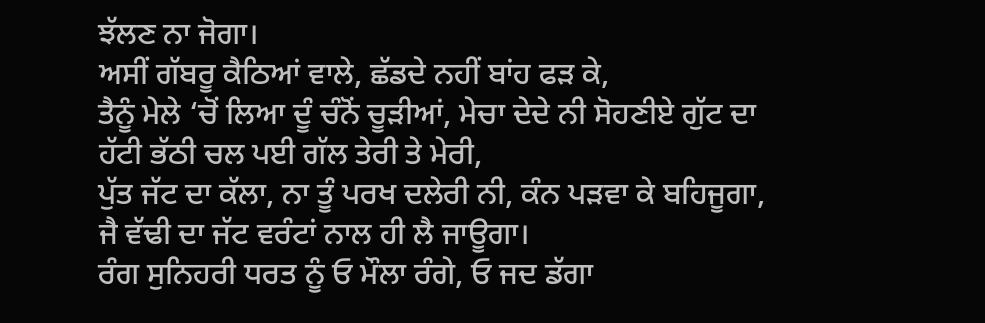ਝੱਲਣ ਨਾ ਜੋਗਾ।
ਅਸੀਂ ਗੱਬਰੂ ਕੈਠਿਆਂ ਵਾਲੇ, ਛੱਡਦੇ ਨਹੀਂ ਬਾਂਹ ਫੜ ਕੇ,
ਤੈਨੂੰ ਮੇਲੇ ‘ਚੋਂ ਲਿਆ ਦੂੰ ਚੰਨੋਂ ਚੂੜੀਆਂ, ਮੇਚਾ ਦੇਦੇ ਨੀ ਸੋਹਣੀਏ ਗੁੱਟ ਦਾ
ਹੱਟੀ ਭੱਠੀ ਚਲ ਪਈ ਗੱਲ ਤੇਰੀ ਤੇ ਮੇਰੀ,
ਪੁੱਤ ਜੱਟ ਦਾ ਕੱਲਾ, ਨਾ ਤੂੰ ਪਰਖ ਦਲੇਰੀ ਨੀ, ਕੰਨ ਪੜਵਾ ਕੇ ਬਹਿਜੂਗਾ,
ਜੈ ਵੱਢੀ ਦਾ ਜੱਟ ਵਰੰਟਾਂ ਨਾਲ ਹੀ ਲੈ ਜਾਊਗਾ।
ਰੰਗ ਸੁਨਿਹਰੀ ਧਰਤ ਨੂੰ ਓ ਮੌਲਾ ਰੰਗੇ, ਓ ਜਦ ਡੱਗਾ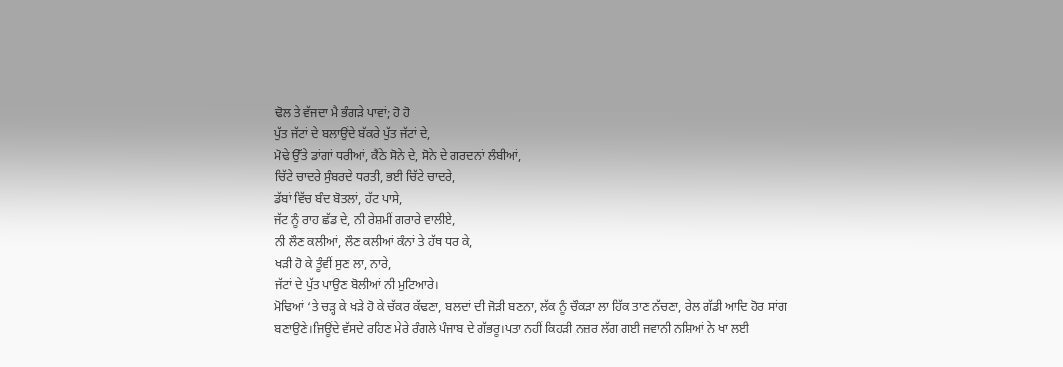ਢੋਲ ਤੇ ਵੱਜਦਾ ਮੈ ਭੰਗੜੇ ਪਾਵਾਂ; ਹੋ ਹੋ
ਪੁੱਤ ਜੱਟਾਂ ਦੇ ਬਲਾਉਂਦੇ ਬੱਕਰੇ ਪੁੱਤ ਜੱਟਾਂ ਦੇ,
ਮੋਢੇ ਉੱਤੇ ਡਾਂਗਾਂ ਧਰੀਆਂ, ਕੈਂਠੇ ਸੋਨੇ ਦੇ, ਸੋਨੇ ਦੇ ਗਰਦਨਾਂ ਲੰਬੀਆਂ,
ਚਿੱਟੇ ਚਾਦਰੇ ਸੁੰਬਰਦੇ ਧਰਤੀ, ਭਈ ਚਿੱਟੇ ਚਾਦਰੇ,
ਡੱਬਾਂ ਵਿੱਚ ਬੰਦ ਬੋਤਲਾਂ, ਹੱਟ ਪਾਸੇ,
ਜੱਟ ਨੂੰ ਰਾਹ ਛੱਡ ਦੇ, ਨੀ ਰੇਸ਼ਮੀਂ ਗਰਾਰੇ ਵਾਲੀਏ,
ਨੀ ਲੌਣ ਕਲੀਆਂ, ਲੌਣ ਕਲੀਆਂ ਕੰਨਾਂ ਤੇ ਹੱਥ ਧਰ ਕੇ,
ਖੜੀ ਹੋ ਕੇ ਤੂੰਵੀਂ ਸੁਣ ਲਾ, ਨਾਰੇ,
ਜੱਟਾਂ ਦੇ ਪੁੱਤ ਪਾਉਣ ਬੋਲੀਆਂ ਨੀ ਮੁਟਿਆਰੇ।
ਮੋਢਿਆਂ ‘ਤੇ ਚੜ੍ਹ ਕੇ ਖੜੇ ਹੋ ਕੇ ਚੱਕਰ ਕੱਢਣਾ, ਬਲਦਾਂ ਦੀ ਜੋੜੀ ਬਣਨਾ, ਲੱਕ ਨੂੰ ਚੌਕੜਾ ਲਾ ਹਿੱਕ ਤਾਣ ਨੱਚਣਾ, ਰੇਲ ਗੱਡੀ ਆਦਿ ਹੋਰ ਸਾਂਗ ਬਣਾਉਣੇ।ਜਿਊਂਦੇ ਵੱਸਦੇ ਰਹਿਣ ਮੇਰੇ ਰੰਗਲੇ ਪੰਜਾਬ ਦੇ ਗੱਭਰੂ।ਪਤਾ ਨਹੀਂ ਕਿਹੜੀ ਨਜ਼ਰ ਲੱਗ ਗਈ ਜਵਾਨੀ ਨਸ਼ਿਆਂ ਨੇ ਖਾ ਲਈ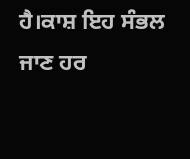ਹੈ।ਕਾਸ਼ ਇਹ ਸੰਭਲ ਜਾਣ ਹਰ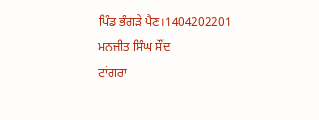ਪਿੰਡ ਭੰਗੜੇ ਪੈਣ।1404202201
ਮਨਜੀਤ ਸਿੰਘ ਸੌਂਦ
ਟਾਂਗਰਾ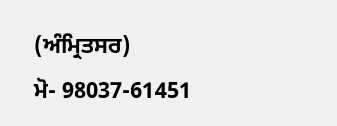(ਅੰਮ੍ਰਿਤਸਰ)
ਮੋ- 98037-61451